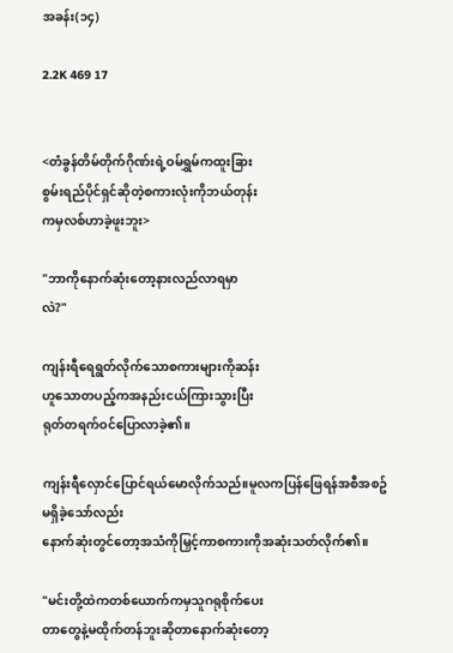အခန်း(၁၄)

2.2K 469 17


<တံခွန်တိမ်တိုက်ဂိုဏ်းရဲ့ဝမ်ရွှမ်ကထူးခြား
စွမ်းရည်ပိုင်ရှင်ဆိုတဲ့စကားလုံးကိုဘယ်တုန်း
ကမှလစ်ဟာခဲ့ဖူးဘူး>

"ဘာကိုနောက်ဆုံးတော့နားလည်လာရမှာ
လဲ?"

ကျန်းရီရေရွတ်လိုက်သောစကားများကိုဆန်း
ဟူသောတပည့်ကအနည်းငယ်ကြားသွားပြီး
ရုတ်တရက်ဝင်ပြောလာခဲ့၏။

ကျန်းရီလှောင်ပြောင်ရယ်မောလိုက်သည်။မူလကပြန်ဖြေရန်အစီအစဥ်မရှိခဲ့သော်လည်း
နောက်ဆုံးတွင်တော့အသံကိုမြှင့်ကာစကားကိုအဆုံးသတ်လိုက်၏။

"မင်းတို့ထဲကတစ်ယောက်ကမှသူဂရုစိုက်ပေး
တာတွေနဲ့မထိုက်တန်ဘူးဆိုတာနောက်ဆုံးတော့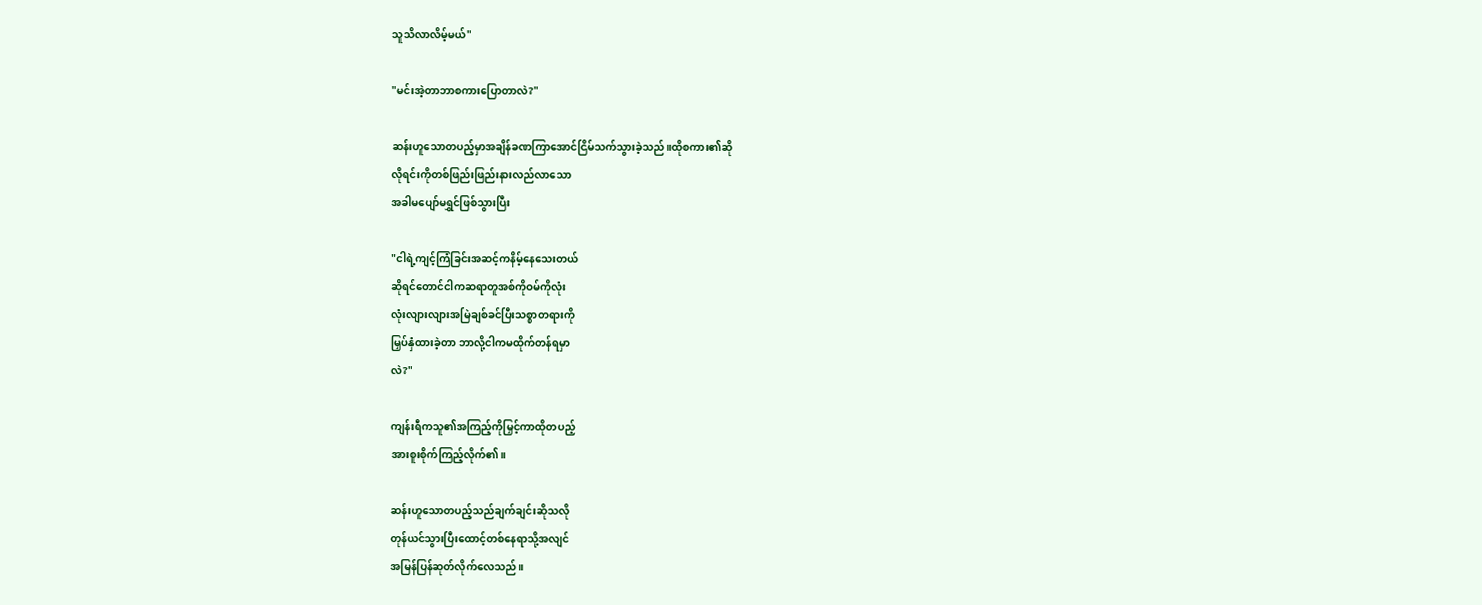သူသိလာလိမ့်မယ်"

"မင်းအဲ့တာဘာစကားပြောတာလဲ?"

ဆန်းဟူသောတပည့်မှာအချိန်ခဏကြာအောင်ငြိမ်သက်သွားခဲ့သည်။ထိုစကား၏ဆို
လိုရင်းကိုတစ်ဖြည်းဖြည်းနားလည်လာသော
အခါမပျော်မရွှင်ဖြစ်သွားပြီး

"ငါရဲ့ကျင့်ကြံခြင်းအဆင့်ကနိမ့်နေသေးတယ်
ဆိုရင်တောင်ငါကဆရာတူအစ်ကိုဝမ်ကိုလုံး
လုံးလျားလျားအမြဲချစ်ခင်ပြီးသစ္စာတရားကို
မြှပ်နှံထားခဲ့တာ ဘာလို့ငါကမထိုက်တန်ရမှာ
လဲ?"

ကျန်းရီကသူ၏အကြည့်ကိုမြှင့်ကာထိုတပည့်
အားစူးစိုက်ကြည့်လိုက်၏။

ဆန်းဟူသောတပည့်သည်ချက်ချင်းဆိုသလို
တုန်ယင်သွားပြီးထောင့်တစ်နေရာသို့အလျင်
အမြန်ပြန်ဆုတ်လိုက်လေသည်။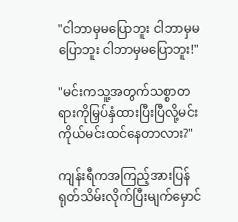"ငါဘာမှမပြောဘူး ငါဘာမှမပြောဘူး ငါဘာမှမပြောဘူး!"

"မင်းကသူ့အတွက်သစ္စာတရားကိုမြှပ်နှံထားပြီးပြီလို့မင်းကိုယ်မင်းထင်နေတာလား?"

ကျန်းရီကအကြည့်အားပြန်ရုတ်သိမ်းလိုက်ပြီးမျက်မှောင်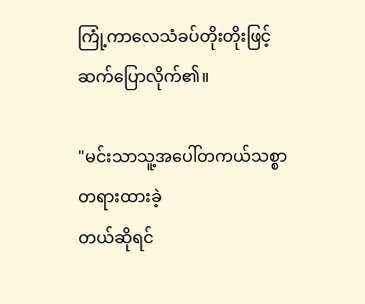ကြုံ့ကာလေသံခပ်တိုးတိုးဖြင့်
ဆက်ပြောလိုက်၏။

"မင်းသာသူ့အပေါ်တကယ်သစ္စာတရားထားခဲ့
တယ်ဆိုရင်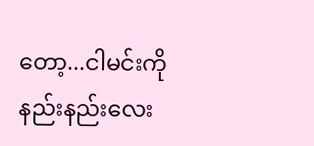တော့...ငါမင်းကိုနည်းနည်းလေး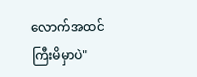လောက်အထင်ကြီးမိမှာပဲ"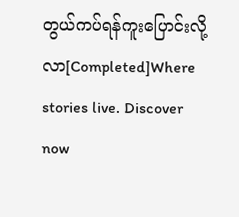တွယ်ကပ်ရန်ကူးပြောင်းလို့လာ[Completed]Where stories live. Discover now